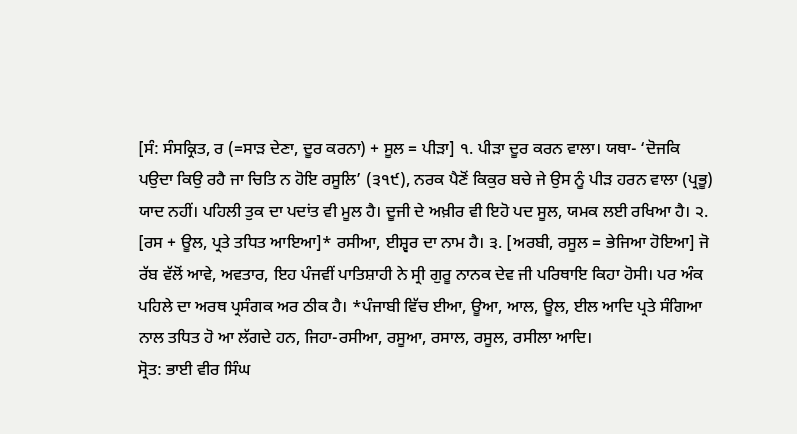[ਸੰ: ਸੰਸਕ੍ਰਿਤ, ਰ (=ਸਾੜ ਦੇਣਾ, ਦੂਰ ਕਰਨਾ) + ਸੂਲ = ਪੀੜਾ] ੧. ਪੀੜਾ ਦੂਰ ਕਰਨ ਵਾਲਾ। ਯਥਾ- ‘ਦੋਜਕਿ ਪਉਦਾ ਕਿਉ ਰਹੈ ਜਾ ਚਿਤਿ ਨ ਹੋਇ ਰਸੂਲਿ’ (੩੧੯), ਨਰਕ ਪੈਣੋਂ ਕਿਕੁਰ ਬਚੇ ਜੇ ਉਸ ਨੂੰ ਪੀੜ ਹਰਨ ਵਾਲਾ (ਪ੍ਰਭੂ) ਯਾਦ ਨਹੀਂ। ਪਹਿਲੀ ਤੁਕ ਦਾ ਪਦਾਂਤ ਵੀ ਮੂਲ ਹੈ। ਦੂਜੀ ਦੇ ਅਖ਼ੀਰ ਵੀ ਇਹੋ ਪਦ ਸੂਲ, ਯਮਕ ਲਈ ਰਖਿਆ ਹੈ। ੨. [ਰਸ + ਊਲ, ਪ੍ਰਤੇ ਤਧਿਤ ਆਇਆ]* ਰਸੀਆ, ਈਸ਼੍ਵਰ ਦਾ ਨਾਮ ਹੈ। ੩. [ਅਰਬੀ, ਰਸੂਲ = ਭੇਜਿਆ ਹੋਇਆ] ਜੋ ਰੱਬ ਵੱਲੋਂ ਆਵੇ, ਅਵਤਾਰ, ਇਹ ਪੰਜਵੀਂ ਪਾਤਿਸ਼ਾਹੀ ਨੇ ਸ੍ਰੀ ਗੁਰੂ ਨਾਨਕ ਦੇਵ ਜੀ ਪਰਿਥਾਇ ਕਿਹਾ ਹੋਸੀ। ਪਰ ਅੰਕ ਪਹਿਲੇ ਦਾ ਅਰਥ ਪ੍ਰਸੰਗਕ ਅਰ ਠੀਕ ਹੈ। *ਪੰਜਾਬੀ ਵਿੱਚ ਈਆ, ਊਆ, ਆਲ, ਊਲ, ਈਲ ਆਦਿ ਪ੍ਰਤੇ ਸੰਗਿਆ ਨਾਲ ਤਧਿਤ ਹੋ ਆ ਲੱਗਦੇ ਹਨ, ਜਿਹਾ-ਰਸੀਆ, ਰਸੂਆ, ਰਸਾਲ, ਰਸੂਲ, ਰਸੀਲਾ ਆਦਿ।
ਸ੍ਰੋਤ: ਭਾਈ ਵੀਰ ਸਿੰਘ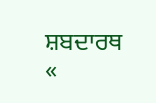ਸ਼ਬਦਾਰਥ
«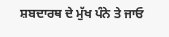ਸ਼ਬਦਾਰਥ ਦੇ ਮੁੱਖ ਪੰਨੇ ਤੇ ਜਾਓ